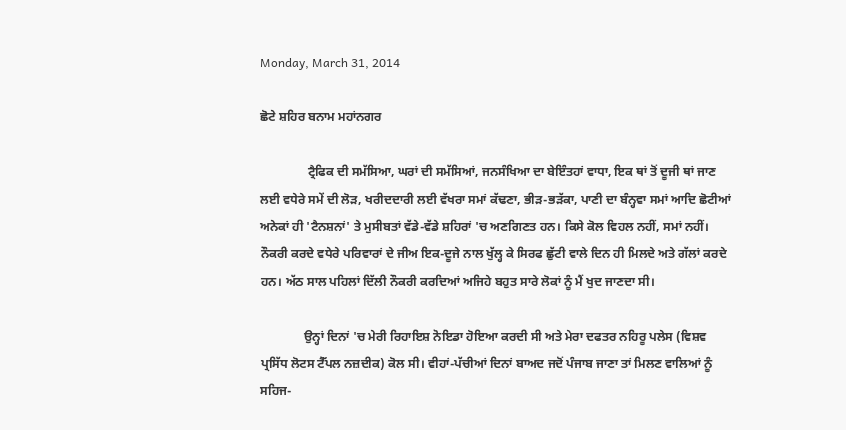Monday, March 31, 2014

ਛੋਟੇ ਸ਼ਹਿਰ ਬਨਾਮ ਮਹਾਂਨਗਰ

               ਟ੍ਰੈਫਿਕ ਦੀ ਸਮੱਸਿਆ, ਘਰਾਂ ਦੀ ਸਮੱਸਿਆਂ, ਜਨਸੰਖਿਆ ਦਾ ਬੇਇੰਤਹਾਂ ਵਾਧਾ, ਇਕ ਥਾਂ ਤੋਂ ਦੂਜੀ ਥਾਂ ਜਾਣ ਲਈ ਵਧੇਰੇ ਸਮੇਂ ਦੀ ਲੋੜ, ਖਰੀਦਦਾਰੀ ਲਈ ਵੱਖਰਾ ਸਮਾਂ ਕੱਢਣਾ, ਭੀੜ-ਭੜੱਕਾ, ਪਾਣੀ ਦਾ ਬੰਨ੍ਹਵਾ ਸਮਾਂ ਆਦਿ ਛੋਟੀਆਂ ਅਨੇਕਾਂ ਹੀ 'ਟੈਨਸ਼ਨਾਂ' ਤੇ ਮੁਸੀਬਤਾਂ ਵੱਡੇ-ਵੱਡੇ ਸ਼ਹਿਰਾਂ 'ਚ ਅਣਗਿਣਤ ਹਨ। ਕਿਸੇ ਕੋਲ ਵਿਹਲ ਨਹੀਂ, ਸਮਾਂ ਨਹੀਂ। ਨੌਕਰੀ ਕਰਦੇ ਵਧੇਰੇ ਪਰਿਵਾਰਾਂ ਦੇ ਜੀਅ ਇਕ-ਦੂਜੇ ਨਾਲ ਖੁੱਲ੍ਹ ਕੇ ਸਿਰਫ ਛੁੱਟੀ ਵਾਲੇ ਦਿਨ ਹੀ ਮਿਲਦੇ ਅਤੇ ਗੱਲਾਂ ਕਰਦੇ ਹਨ। ਅੱਠ ਸਾਲ ਪਹਿਲਾਂ ਦਿੱਲੀ ਨੌਕਰੀ ਕਰਦਿਆਂ ਅਜਿਹੇ ਬਹੁਤ ਸਾਰੇ ਲੋਕਾਂ ਨੂੰ ਮੈਂ ਖੁਦ ਜਾਣਦਾ ਸੀ।

              ਉਨ੍ਹਾਂ ਦਿਨਾਂ 'ਚ ਮੇਰੀ ਰਿਹਾਇਸ਼ ਨੋਇਡਾ ਹੋਇਆ ਕਰਦੀ ਸੀ ਅਤੇ ਮੇਰਾ ਦਫਤਰ ਨਹਿਰੂ ਪਲੇਸ (ਵਿਸ਼ਵ ਪ੍ਰਸਿੱਧ ਲੋਟਸ ਟੈੱਪਲ ਨਜ਼ਦੀਕ) ਕੋਲ ਸੀ। ਵੀਹਾਂ-ਪੱਚੀਆਂ ਦਿਨਾਂ ਬਾਅਦ ਜਦੋਂ ਪੰਜਾਬ ਜਾਣਾ ਤਾਂ ਮਿਲਣ ਵਾਲਿਆਂ ਨੂੰ ਸਹਿਜ-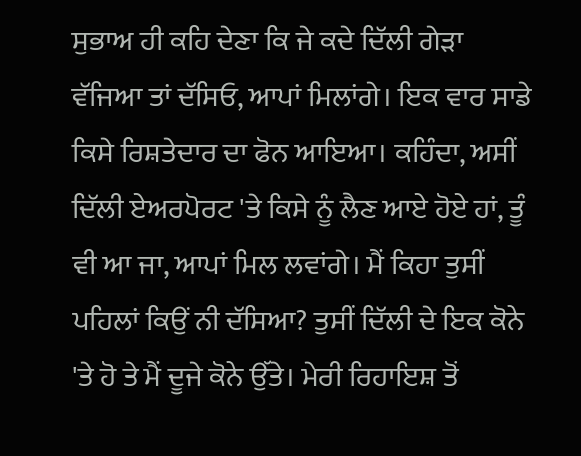ਸੁਭਾਅ ਹੀ ਕਹਿ ਦੇਣਾ ਕਿ ਜੇ ਕਦੇ ਦਿੱਲੀ ਗੇੜਾ ਵੱਜਿਆ ਤਾਂ ਦੱਸਿਓ, ਆਪਾਂ ਮਿਲਾਂਗੇ। ਇਕ ਵਾਰ ਸਾਡੇ ਕਿਸੇ ਰਿਸ਼ਤੇਦਾਰ ਦਾ ਫੋਨ ਆਇਆ। ਕਹਿੰਦਾ, ਅਸੀਂ ਦਿੱਲੀ ਏਅਰਪੋਰਟ 'ਤੇ ਕਿਸੇ ਨੂੰ ਲੈਣ ਆਏ ਹੋਏ ਹਾਂ, ਤੂੰ ਵੀ ਆ ਜਾ, ਆਪਾਂ ਮਿਲ ਲਵਾਂਗੇ। ਮੈਂ ਕਿਹਾ ਤੁਸੀਂ ਪਹਿਲਾਂ ਕਿਉਂ ਨੀ ਦੱਸਿਆ? ਤੁਸੀਂ ਦਿੱਲੀ ਦੇ ਇਕ ਕੋਨੇ 'ਤੇ ਹੋ ਤੇ ਮੈਂ ਦੂਜੇ ਕੋਨੇ ਉੱਤੇ। ਮੇਰੀ ਰਿਹਾਇਸ਼ ਤੋਂ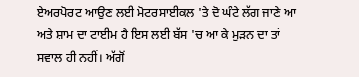ਏਅਰਪੋਰਟ ਆਉਣ ਲਈ ਮੋਟਰਸਾਈਕਲ 'ਤੇ ਦੋ ਘੰਟੇ ਲੱਗ ਜਾਣੇ ਆ ਅਤੇ ਸ਼ਾਮ ਦਾ ਟਾਈਮ ਹੈ ਇਸ ਲਈ ਬੱਸ 'ਚ ਆ ਕੇ ਮੁੜਨ ਦਾ ਤਾਂ ਸਵਾਲ ਹੀ ਨਹੀਂ। ਅੱਗੋਂ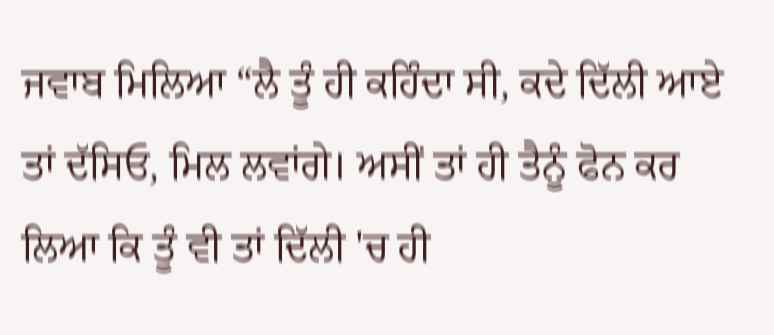ਜਵਾਬ ਮਿਲਿਆ “ਲੈ ਤੂੰ ਹੀ ਕਹਿੰਦਾ ਸੀ, ਕਦੇ ਦਿੱਲੀ ਆਏ ਤਾਂ ਦੱਸਿਓ, ਮਿਲ ਲਵਾਂਗੇ। ਅਸੀਂ ਤਾਂ ਹੀ ਤੈਨੂੰ ਫੋਨ ਕਰ ਲਿਆ ਕਿ ਤੂੰ ਵੀ ਤਾਂ ਦਿੱਲੀ 'ਚ ਹੀ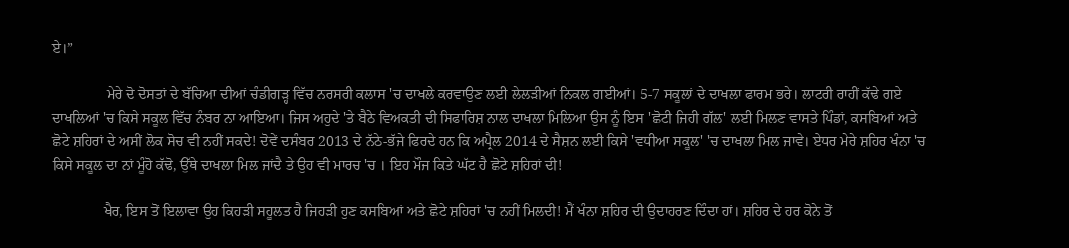ਏ।”

               ਮੇਰੇ ਦੋ ਦੋਸਤਾਂ ਦੇ ਬੱਚਿਆ ਦੀਆਂ ਚੰਡੀਗੜ੍ਹ ਵਿੱਚ ਨਰਸਰੀ ਕਲਾਸ 'ਚ ਦਾਖਲੇ ਕਰਵਾਉਣ ਲਈ ਲੇਲੜੀਆਂ ਨਿਕਲ ਗਈਆਂ। 5-7 ਸਕੂਲਾਂ ਦੇ ਦਾਖਲਾ ਫਾਰਮ ਭਰੇ। ਲਾਟਰੀ ਰਾਹੀਂ ਕੱਢੇ ਗਏ ਦਾਖਲਿਆਂ 'ਚ ਕਿਸੇ ਸਕੂਲ ਵਿੱਚ ਨੰਬਰ ਨਾ ਆਇਆ। ਜਿਸ ਅਹੁਦੇ 'ਤੇ ਬੈਠੇ ਵਿਅਕਤੀ ਦੀ ਸਿਫਾਰਿਸ਼ ਨਾਲ ਦਾਖਲਾ ਮਿਲਿਆ ਉਸ ਨੂੰ ਇਸ 'ਛੋਟੀ ਜਿਹੀ ਗੱਲ' ਲਈ ਮਿਲਣ ਵਾਸਤੇ ਪਿੰਡਾਂ, ਕਸਬਿਆਂ ਅਤੇ ਛੋਟੇ ਸ਼ਹਿਰਾਂ ਦੇ ਅਸੀਂ ਲੋਕ ਸੋਚ ਵੀ ਨਹੀਂ ਸਕਦੇ! ਦੋਵੇਂ ਦਸੰਬਰ 2013 ਦੇ ਨੱਠੇ-ਭੱਜੇ ਫਿਰਦੇ ਹਨ ਕਿ ਅਪ੍ਰੈਲ 2014 ਦੇ ਸੈਸ਼ਨ ਲਈ ਕਿਸੇ 'ਵਧੀਆ ਸਕੂਲ' 'ਚ ਦਾਖਲਾ ਮਿਲ ਜਾਵੇ। ਏਧਰ ਮੇਰੇ ਸ਼ਹਿਰ ਖੰਨਾ 'ਚ ਕਿਸੇ ਸਕੂਲ ਦਾ ਨਾਂ ਮੂੰਹੋ ਕੱਢੋ, ਉੱਥੇ ਦਾਖਲਾ ਮਿਲ ਜਾਂਦੈ ਤੇ ਉਹ ਵੀ ਮਾਰਚ 'ਚ । ਇਹ ਮੌਜ ਕਿਤੇ ਘੱਟ ਹੈ ਛੋਟੇ ਸ਼ਹਿਰਾਂ ਦੀ!

              ਖੈਰ, ਇਸ ਤੋਂ ਇਲਾਵਾ ਉਹ ਕਿਹੜੀ ਸਹੂਲਤ ਹੈ ਜਿਹੜੀ ਹੁਣ ਕਸਬਿਆਂ ਅਤੇ ਛੋਟੇ ਸ਼ਹਿਰਾਂ 'ਚ ਨਹੀਂ ਮਿਲਦੀ! ਮੈਂ ਖੰਨਾ ਸ਼ਹਿਰ ਦੀ ਉਦਾਹਰਣ ਦਿੰਦਾ ਹਾਂ। ਸ਼ਹਿਰ ਦੇ ਹਰ ਕੋਨੇ ਤੋਂ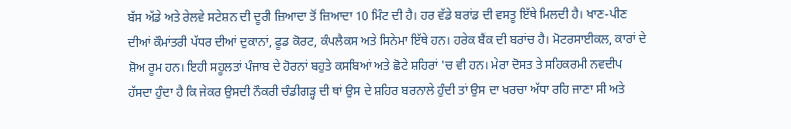ਬੱਸ ਅੱਡੇ ਅਤੇ ਰੇਲਵੇ ਸਟੇਸ਼ਨ ਦੀ ਦੂਰੀ ਜ਼ਿਆਦਾ ਤੋਂ ਜ਼ਿਆਦਾ 10 ਮਿੰਟ ਦੀ ਹੈ। ਹਰ ਵੱਡੇ ਬਰਾਂਡ ਦੀ ਵਸਤੂ ਇੱਥੇ ਮਿਲਦੀ ਹੈ। ਖਾਣ-ਪੀਣ ਦੀਆਂ ਕੌਮਾਂਤਰੀ ਪੱਧਰ ਦੀਆਂ ਦੁਕਾਨਾਂ, ਫੂਡ ਕੋਰਟ, ਕੰਪਲੈਕਸ ਅਤੇ ਸਿਨੇਮਾ ਇੱਥੇ ਹਨ। ਹਰੇਕ ਬੈਂਕ ਦੀ ਬਰਾਂਚ ਹੈ। ਮੋਟਰਸਾਈਕਲ, ਕਾਰਾਂ ਦੇ ਸ਼ੋਅ ਰੂਮ ਹਨ। ਇਹੀ ਸਹੂਲਤਾਂ ਪੰਜਾਬ ਦੇ ਹੋਰਨਾਂ ਬਹੁਤੇ ਕਸਬਿਆਂ ਅਤੇ ਛੋਟੇ ਸ਼ਹਿਰਾਂ 'ਚ ਵੀ ਹਨ। ਮੇਰਾ ਦੋਸਤ ਤੇ ਸਹਿਕਰਮੀ ਨਵਦੀਪ ਹੱਸਦਾ ਹੁੰਦਾ ਹੈ ਕਿ ਜੇਕਰ ਉਸਦੀ ਨੌਕਰੀ ਚੰਡੀਗੜ੍ਹ ਦੀ ਥਾਂ ਉਸ ਦੇ ਸ਼ਹਿਰ ਬਰਨਾਲੇ ਹੁੰਦੀ ਤਾਂ ਉਸ ਦਾ ਖਰਚਾ ਅੱਧਾ ਰਹਿ ਜਾਣਾ ਸੀ ਅਤੇ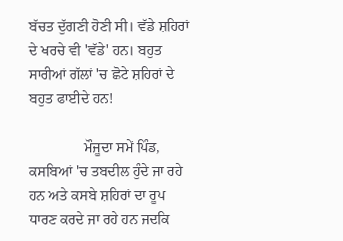ਬੱਚਤ ਦੁੱਗਣੀ ਹੋਣੀ ਸੀ। ਵੱਡੇ ਸ਼ਹਿਰਾਂ ਦੇ ਖਰਚੇ ਵੀ 'ਵੱਡੇ' ਹਨ। ਬਹੁਤ ਸਾਰੀਆਂ ਗੱਲਾਂ 'ਚ ਛੋਟੇ ਸ਼ਹਿਰਾਂ ਦੇ ਬਹੁਤ ਫਾਈਦੇ ਹਨ!

               ਮੌਜੂਦਾ ਸਮੇਂ ਪਿੰਡ, ਕਸਬਿਆਂ 'ਚ ਤਬਦੀਲ ਹੁੰਦੇ ਜਾ ਰਹੇ ਹਨ ਅਤੇ ਕਸਬੇ ਸ਼ਹਿਰਾਂ ਦਾ ਰੂਪ ਧਾਰਣ ਕਰਦੇ ਜਾ ਰਹੇ ਹਨ ਜਦਕਿ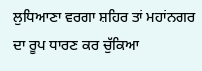ਲੁਧਿਆਣਾ ਵਰਗਾ ਸ਼ਹਿਰ ਤਾਂ ਮਹਾਂਨਗਰ ਦਾ ਰੂਪ ਧਾਰਣ ਕਰ ਚੁੱਕਿਆ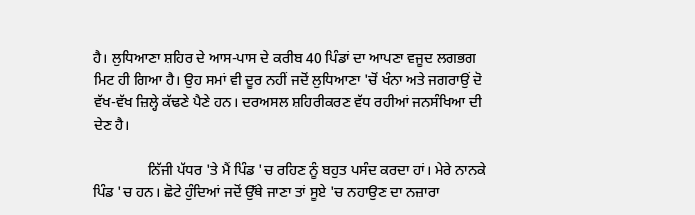ਹੈ। ਲੁਧਿਆਣਾ ਸ਼ਹਿਰ ਦੇ ਆਸ-ਪਾਸ ਦੇ ਕਰੀਬ 40 ਪਿੰਡਾਂ ਦਾ ਆਪਣਾ ਵਜੂਦ ਲਗਭਗ ਮਿਟ ਹੀ ਗਿਆ ਹੈ। ਉਹ ਸਮਾਂ ਵੀ ਦੂਰ ਨਹੀਂ ਜਦੋਂ ਲੁਧਿਆਣਾ 'ਚੋਂ ਖੰਨਾ ਅਤੇ ਜਗਰਾਉਂ ਦੋ ਵੱਖ-ਵੱਖ ਜ਼ਿਲ੍ਹੇ ਕੱਢਣੇ ਪੈਣੇ ਹਨ। ਦਰਅਸਲ ਸ਼ਹਿਰੀਕਰਣ ਵੱਧ ਰਹੀਆਂ ਜਨਸੰਖਿਆ ਦੀ ਦੇਣ ਹੈ।

               ਨਿੱਜੀ ਪੱਧਰ 'ਤੇ ਮੈਂ ਪਿੰਡ 'ਚ ਰਹਿਣ ਨੂੰ ਬਹੁਤ ਪਸੰਦ ਕਰਦਾ ਹਾਂ। ਮੇਰੇ ਨਾਨਕੇ ਪਿੰਡ 'ਚ ਹਨ। ਛੋਟੇ ਹੁੰਦਿਆਂ ਜਦੋਂ ਉੱਥੇ ਜਾਣਾ ਤਾਂ ਸੂਏ 'ਚ ਨਹਾਉਣ ਦਾ ਨਜ਼ਾਰਾ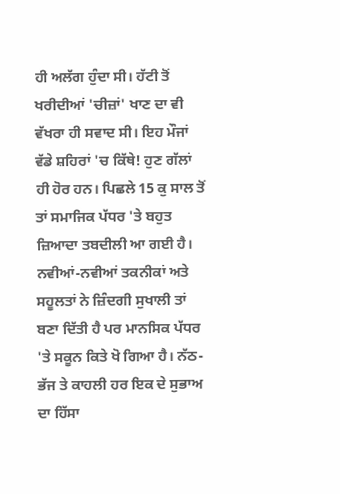ਹੀ ਅਲੱਗ ਹੁੰਦਾ ਸੀ। ਹੱਟੀ ਤੋਂ ਖਰੀਦੀਆਂ 'ਚੀਜ਼ਾਂ' ਖਾਣ ਦਾ ਵੀ ਵੱਖਰਾ ਹੀ ਸਵਾਦ ਸੀ। ਇਹ ਮੌਜਾਂ ਵੱਡੇ ਸ਼ਹਿਰਾਂ 'ਚ ਕਿੱਥੇ! ਹੁਣ ਗੱਲਾਂ ਹੀ ਹੋਰ ਹਨ। ਪਿਛਲੇ 15 ਕੁ ਸਾਲ ਤੋਂ ਤਾਂ ਸਮਾਜਿਕ ਪੱਧਰ 'ਤੇ ਬਹੁਤ ਜ਼ਿਆਦਾ ਤਬਦੀਲੀ ਆ ਗਈ ਹੈ। ਨਵੀਆਂ-ਨਵੀਆਂ ਤਕਨੀਕਾਂ ਅਤੇ ਸਹੂਲਤਾਂ ਨੇ ਜ਼ਿੰਦਗੀ ਸੁਖਾਲੀ ਤਾਂ ਬਣਾ ਦਿੱਤੀ ਹੈ ਪਰ ਮਾਨਸਿਕ ਪੱਧਰ 'ਤੇ ਸਕੂਨ ਕਿਤੇ ਖੋ ਗਿਆ ਹੈ। ਨੱਠ-ਭੱਜ ਤੇ ਕਾਹਲੀ ਹਰ ਇਕ ਦੇ ਸੁਭਾਅ ਦਾ ਹਿੱਸਾ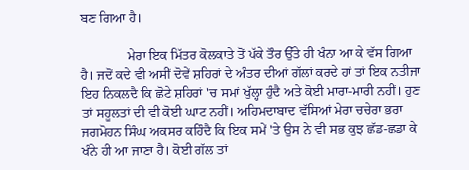ਬਣ ਗਿਆ ਹੈ।

              ਮੇਰਾ ਇਕ ਮਿੱਤਰ ਕੋਲਕਾਤੇ ਤੋਂ ਪੱਕੇ ਤੌਰ ਉੱਤੇ ਹੀ ਖੰਨਾ ਆ ਕੇ ਵੱਸ ਗਿਆ ਹੈ। ਜਦੋਂ ਕਦੇ ਵੀ ਅਸੀਂ ਦੋਵੇਂ ਸ਼ਹਿਰਾਂ ਦੇ ਅੰਤਰ ਦੀਆਂ ਗੱਲਾਂ ਕਰਦੇ ਹਾਂ ਤਾਂ ਇਕ ਨਤੀਜਾ ਇਹ ਨਿਕਲਦੈ ਕਿ ਛੋਟੇ ਸ਼ਹਿਰਾਂ 'ਚ ਸਮਾਂ ਖੁੱਲ੍ਹਾ ਹੁੰਦੈ ਅਤੇ ਕੋਈ ਮਾਰਾ-ਮਾਰੀ ਨਹੀਂ। ਹੁਣ ਤਾਂ ਸਹੂਲਤਾਂ ਦੀ ਵੀ ਕੋਈ ਘਾਟ ਨਹੀਂ। ਅਹਿਮਦਾਬਾਦ ਵੱਸਿਆਂ ਮੇਰਾ ਚਚੇਰਾ ਭਰਾ ਜਗਮੋਹਨ ਸਿੰਘ ਅਕਸਰ ਕਹਿੰਦੈ ਕਿ ਇਕ ਸਮੇਂ 'ਤੇ ਉਸ ਨੇ ਵੀ ਸਭ ਕੁਝ ਛੱਡ-ਛਡਾ ਕੇ ਖੰਨੇ ਹੀ ਆ ਜਾਣਾ ਹੈ। ਕੋਈ ਗੱਲ ਤਾਂ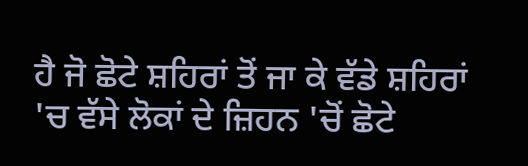ਹੈ ਜੋ ਛੋਟੇ ਸ਼ਹਿਰਾਂ ਤੋਂ ਜਾ ਕੇ ਵੱਡੇ ਸ਼ਹਿਰਾਂ 'ਚ ਵੱਸੇ ਲੋਕਾਂ ਦੇ ਜ਼ਿਹਨ 'ਚੋਂ ਛੋਟੇ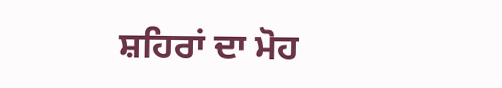ਸ਼ਹਿਰਾਂ ਦਾ ਮੋਹ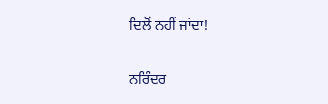ਦਿਲੋਂ ਨਹੀਂ ਜਾਂਦਾ!

ਨਰਿੰਦਰ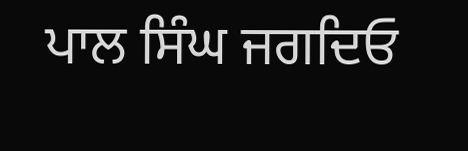ਪਾਲ ਸਿੰਘ ਜਗਦਿਓ